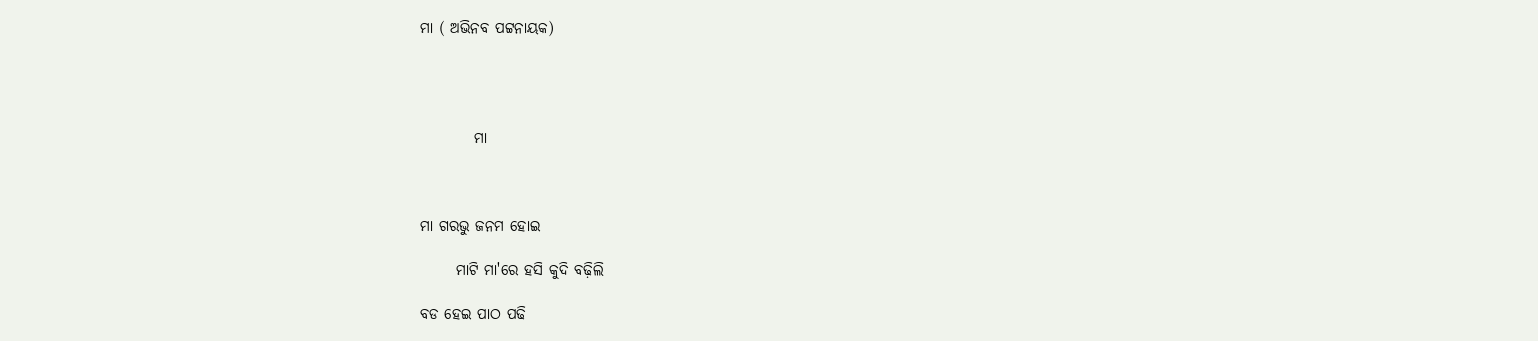ମା ( ଅଭିନବ ପଟ୍ଟନାୟକ)




         ମା



ମା ଗରଭୁ ଜନମ ହୋଇ

      ମାଟି ମା'ରେ ହସି କୁଦି ବଢ଼ିଲି

ବଡ ହେଇ ପାଠ ପଢି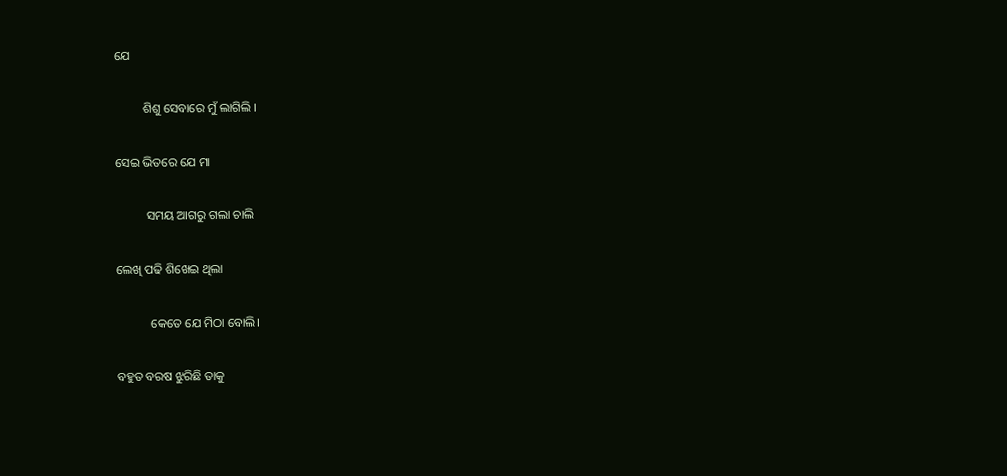ଯେ

         ଶିଶୁ ସେବାରେ ମୁଁ ଲାଗିଲି ।

ସେଇ ଭିତରେ ଯେ ମା

          ସମୟ ଆଗରୁ ଗଲା ଚାଲି

ଲେଖି ପଢି ଶିଖେଇ ଥିଲା

           କେତେ ଯେ ମିଠା ବୋଲି।

ବହୁତ ବରଷ ଝୁରିଛି ତାକୁ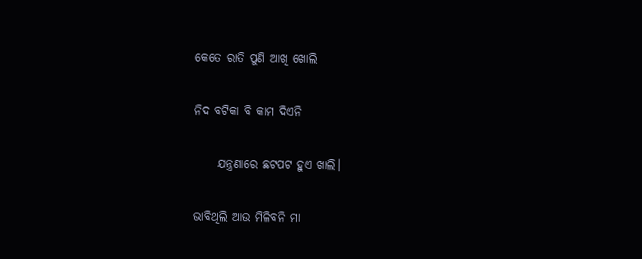କେତେ ରାତି ପୁଣି ଆଖି ଖୋଲି

ନିଦ ବଟିକା ବି କାମ ଦିଏନି

     ଯନ୍ତ୍ରଣାରେ ଛଟପଟ ହୁଏ ଖାଲି।

ଭାବିଥିଲି ଆଉ ମିଳିବନି ମା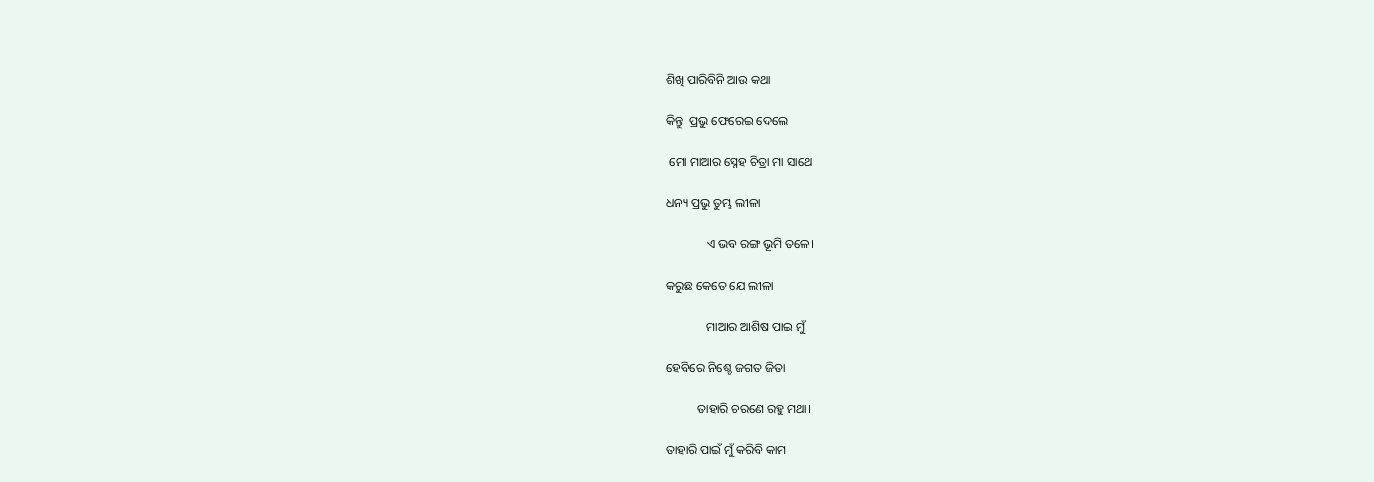ଶିଖି ପାରିବିନି ଆଉ କଥା

କିନ୍ତୁ  ପ୍ରଭୁ ଫେରେଇ ଦେଲେ

 ମୋ ମାଆର ସ୍ନେହ ଚିତ୍ରା ମା ସାଥେ

ଧନ୍ୟ ପ୍ରଭୁ ତୁମ୍ଭ ଲୀଳା

             ଏ ଭବ ରଙ୍ଗ ଭୂମି ତଳେ।

କରୁଛ କେତେ ଯେ ଲୀଳା

             ମାଆର ଆଶିଷ ପାଇ ମୁଁ

ହେବିରେ ନିଶ୍ଚେ ଜଗତ ଜିତା

          ତାହାରି ଚରଣେ ରହୁ ମଥା।

ତାହାରି ପାଇଁ ମୁଁ କରିବି କାମ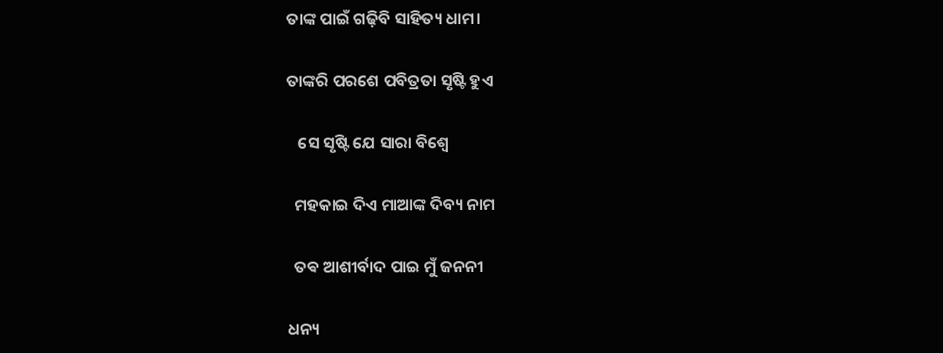ତାଙ୍କ ପାଇଁ ଗଢ଼ିବି ସାହିତ୍ୟ ଧାମ।

ତାଙ୍କରି ପରଶେ ପବିତ୍ରତା ସୃଷ୍ଟି ହୁଏ

   ସେ ସୃଷ୍ଟି ଯେ ସାରା ବିଶ୍ୱେ

  ମହକାଇ ଦିଏ ମାଆଙ୍କ ଦିବ୍ୟ ନାମ

  ତଵ ଆଶୀର୍ବାଦ ପାଇ ମୁଁ ଜନନୀ

ଧନ୍ୟ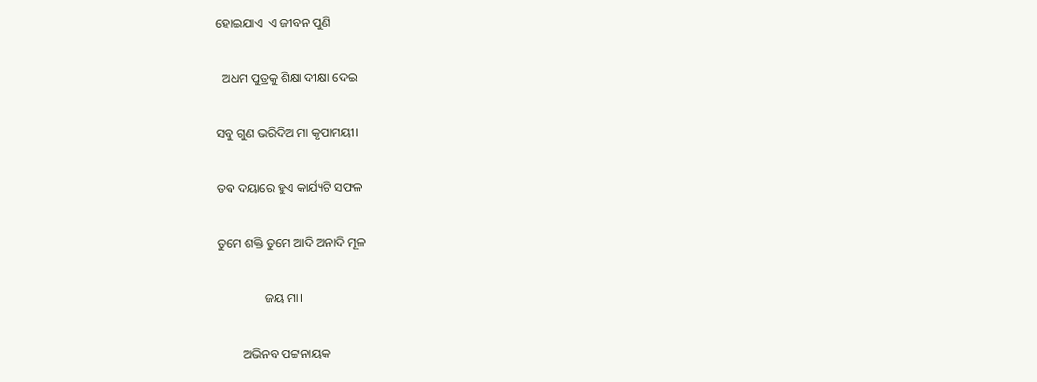ହୋଇଯାଏ  ଏ ଜୀବନ ପୁଣି

  ଅଧମ ପୁତ୍ରକୁ ଶିକ୍ଷା ଦୀକ୍ଷା ଦେଇ

ସବୁ ଗୁଣ ଭରିଦିଅ ମା କୃପାମୟୀ।

ତଵ ଦୟାରେ ହୁଏ କାର୍ଯ୍ୟଟି ସଫଳ

ତୁମେ ଶକ୍ତି ତୁମେ ଆଦି ଅନାଦି ମୂଳ

               ଜୟ ମା।

        ଅଭିନବ ପଟ୍ଟନାୟକ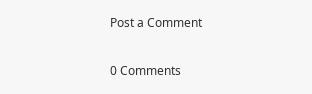Post a Comment

0 Comments